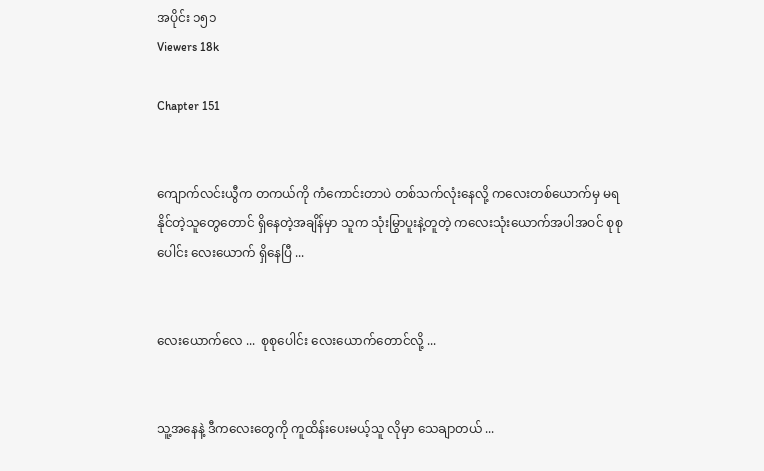အပိုင်း ၁၅၁
Viewers 18k

Chapter 151


ကျောက်လင်းယွီက တကယ်ကို ကံကောင်းတာပဲ တစ်သက်လုံးနေလို့ ကလေးတစ်ယောက်မှ မရနိုင်တဲ့သူတွေတောင် ရှိနေတဲ့အချိန်မှာ သူက သုံးမြွာပူးနဲ့တူတဲ့ ကလေးသုံးယောက်အပါအဝင် စုစုပေါင်း လေးယောက် ရှိနေပြီ ...


လေးယောက်လေ ...  စုစုပေါင်း လေးယောက်တောင်လို့ ...


သူ့အနေနဲ့ ဒီကလေးတွေကို ကူထိန်းပေးမယ့်သူ လိုမှာ‌ သေချာတယ် ...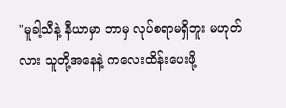"မူခါ့သီနဲ့ နီယာမှာ ဘာမှ လုပ်စရာမရှိဘူး မဟုတ်လား သူတို့အနေနဲ့ ကလေးထိန်းပေးဖို့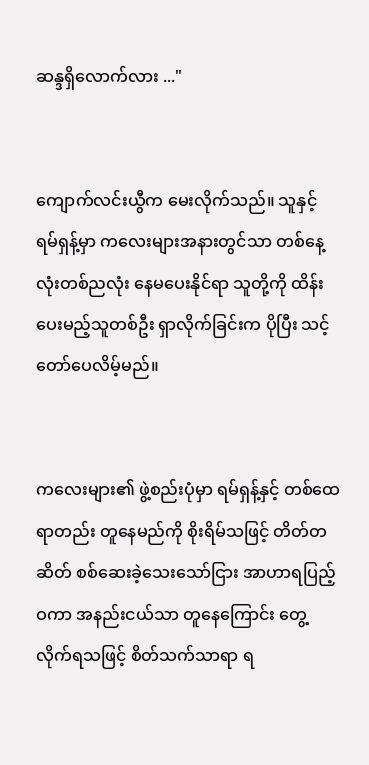ဆန္ဒရှိလောက်လား ..."


ကျောက်လင်းယွီက မေးလိုက်သည်။ သူနှင့် ရမ်ရှန့်မှာ ကလေးများအနားတွင်သာ တစ်နေ့လုံးတစ်ညလုံး နေမပေးနိုင်ရာ သူတို့ကို ထိန်းပေးမည့်သူတစ်ဦး ရှာလိုက်ခြင်းက ပိုပြီး သင့်တော်ပေလိမ့်မည်။


ကလေးများ၏ ဖွဲ့စည်းပုံမှာ ရမ်ရှန့်နှင့် တစ်ထေရာတည်း တူနေမည်ကို စိုးရိမ်သဖြင့် တိတ်တဆိတ် စစ်ဆေးခဲ့သေးသော်ငြား အာဟာရပြည့်ဝကာ အနည်းငယ်သာ တူနေကြောင်း တွေ့လိုက်ရသဖြင့် စိတ်သက်သာရာ ရ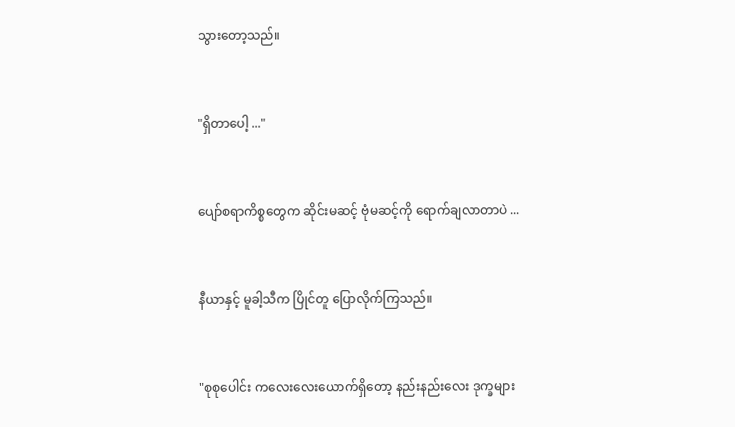သွားတော့သည်။


"ရှိတာပေါ့ ..."


ပျော်စရာကိစ္စတွေက ဆိုင်းမဆင့် ဗုံမဆင့်ကို ရောက်ချလာတာပဲ ...


နီယာနှင့် မူခါ့သီက ပြိုင်တူ ပြောလိုက်ကြသည်။


"စုစုပေါင်း ကလေးလေးယောက်ရှိတော့ နည်းနည်းလေး ဒုက္ခများ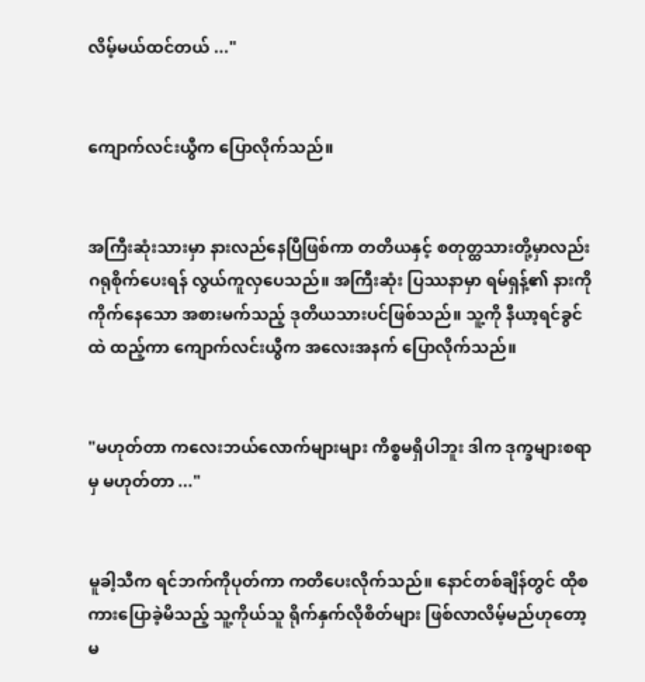လိမ့်မယ်ထင်တယ် ..."


ကျောက်လင်းယွီက ပြောလိုက်သည်။


အကြီးဆုံးသားမှာ နားလည်နေပြီဖြစ်ကာ တတိယနှင့် စတုတ္ထသားတို့မှာလည်း ဂရုစိုက်ပေးရန် လွယ်ကူလှပေသည်။ အကြီးဆုံး ပြဿနာမှာ ရမ်ရှန့်၏ နားကို ကိုက်နေသော အစားမက်သည့် ဒုတိယသားပင်ဖြစ်သည်။ သူ့ကို နီယာ့ရင်ခွင်ထဲ ထည့်ကာ ကျောက်လင်းယွီက အလေးအနက် ပြောလိုက်သည်။


"မဟုတ်တာ ကလေးဘယ်လောက်များများ ကိစ္စမရှိပါဘူး ဒါက ဒုက္ခများစရာမှ မဟုတ်တာ ..."


မူခါ့သီက ရင်ဘက်ကိုပုတ်ကာ ကတိပေးလိုက်သည်။ နောင်တစ်ချိန်တွင် ထိုစကားပြောခဲ့မိသည့် သူ့ကိုယ်သူ ရိုက်နှက်လိုစိတ်များ ဖြစ်လာလိမ့်မည်ဟုတော့ မ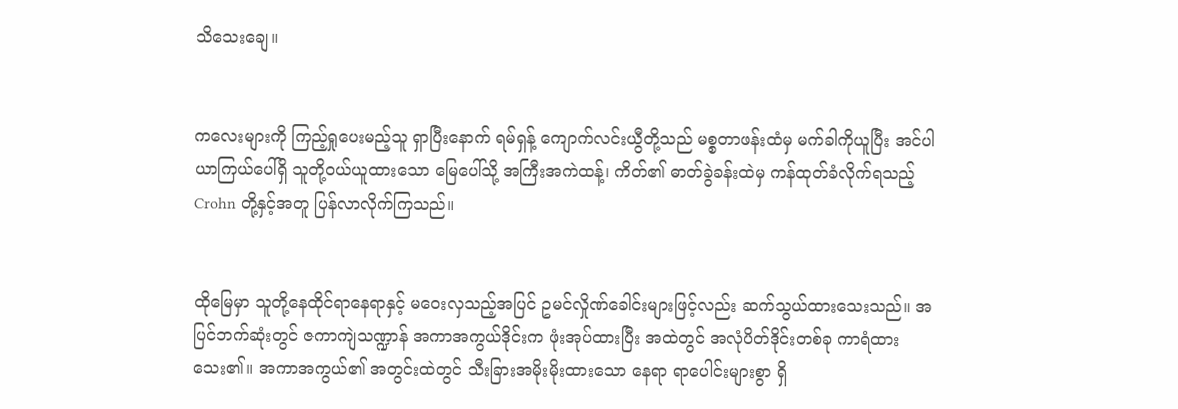သိသေးချေ။


ကလေးများကို ကြည့်ရှုပေးမည့်သူ ရှာပြီးနောက် ရမ်ရှန့် ကျောက်လင်းယွီတို့သည် မစ္စတာဖန်းထံမှ မက်ခါကိုယူပြီး အင်ပါယာကြယ်ပေါ်ရှိ သူတို့ဝယ်ယူထားသော မြေပေါ်သို့ အကြီးအကဲထန့်၊ ကိတ်၏ ဓာတ်ခွဲခန်းထဲမှ ကန်ထုတ်ခံလိုက်ရသည့် Crohn တို့နှင့်အတူ ပြန်လာလိုက်ကြသည်။


ထိုမြေမှာ သူတို့နေထိုင်ရာနေရာနှင့် မဝေးလှသည့်အပြင် ဥမင်လှိုဏ်ခေါင်းများဖြင့်လည်း ဆက်သွယ်ထားသေးသည်။ အပြင်ဘက်ဆုံးတွင် ဇကာကျဲသဏ္ဍာန် အကာအကွယ်ဒိုင်းက ဖုံးအုပ်ထားပြီး အထဲတွင် အလုံပိတ်ဒိုင်းတစ်ခု ကာရံထားသေး၏။ အကာအကွယ်၏ အတွင်းထဲတွင် သီးခြားအမိုးမိုးထားသော နေရာ ရာပေါင်းများစွာ ရှိ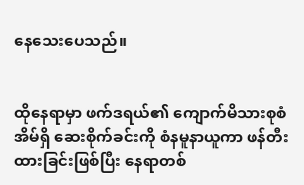နေသေးပေသည်။


ထိုနေရာမှာ ဖက်ဒရယ်၏ ကျောက်မိသားစုစံအိမ်ရှိ ဆေးစိုက်ခင်းကို စံနမူနာယူကာ ဖန်တီးထားခြင်းဖြစ်ပြီး နေရာတစ်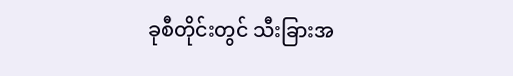ခုစီတိုင်းတွင် သီးခြားအ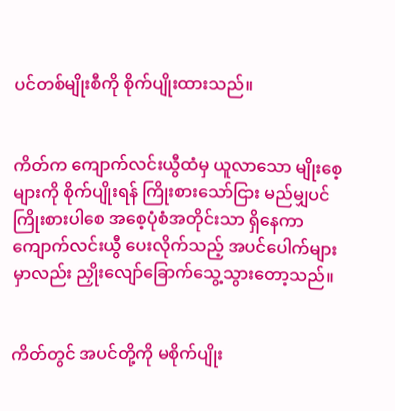ပင်တစ်မျိုးစီကို စိုက်ပျိုးထားသည်။


ကိတ်က ကျောက်လင်းယွီထံမှ ယူလာသော မျိုးစေ့များကို စိုက်ပျိုးရန် ကြိုးစားသော်ငြား မည်မျှပင် ကြိုးစားပါစေ အစေ့ပုံစံအတိုင်းသာ ရှိနေကာ ကျောက်လင်းယွီ ပေးလိုက်သည့် အပင်ပေါက်များမှာလည်း ညှိုးလျော်ခြောက်သွေ့သွားတော့သည်။


ကိတ်တွင် အပင်တို့ကို မစိုက်ပျိုး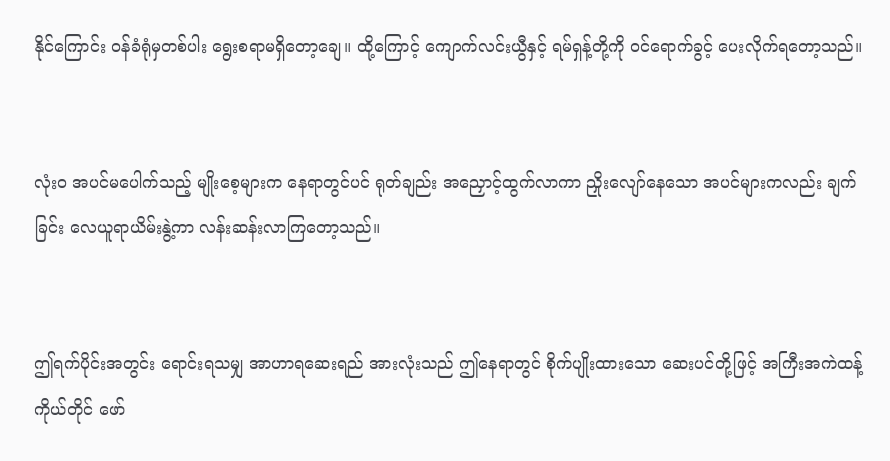နိုင်ကြောင်း ဝန်ခံရုံမှတစ်ပါး ရွေးစရာမရှိတော့ချေ။ ထို့ကြောင့် ကျောက်လင်းယွီနှင့် ရမ်ရှန့်တို့ကို ဝင်ရောက်ခွင့် ပေးလိုက်ရတော့သည်။


လုံးဝ အပင်မပေါက်သည့် မျိုးစေ့များက နေရာတွင်ပင် ရုတ်ချည်း အညှောင့်ထွက်လာကာ ညှိုးလျော်နေသော အပင်များကလည်း ချက်ခြင်း လေယူရာယိမ်းနွဲ့ကာ လန်းဆန်းလာကြတော့သည်။


ဤရက်ပိုင်းအတွင်း ရောင်းရသမျှ အာဟာရဆေးရည် အားလုံးသည် ဤနေရာတွင် စိုက်ပျိုးထားသော ဆေးပင်တို့ဖြင့် အကြီးအကဲထန့်ကိုယ်တိုင် ဖော်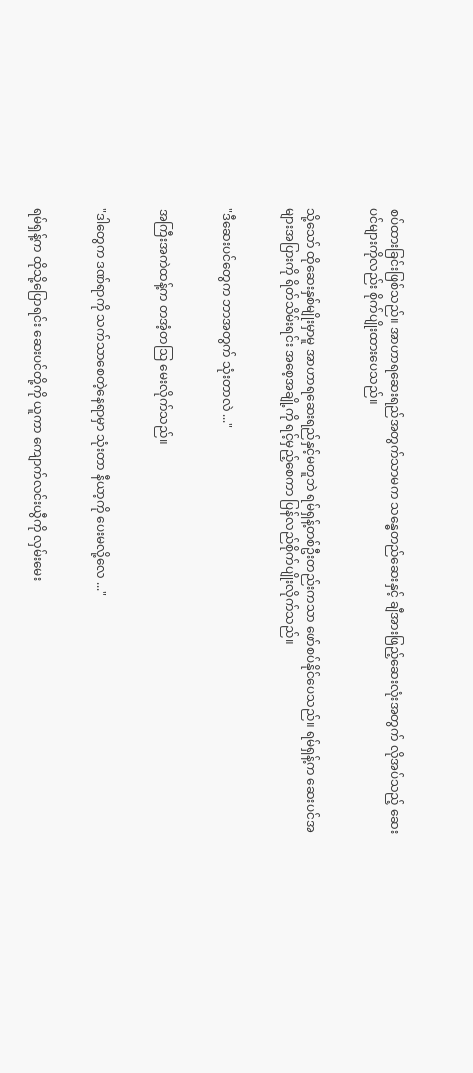စပ်ထားခြင်းဖြစ်သည်။ အာဟာရဆေးရည်အတွက်သာမက သန္ဓေတည်ဆေးနှင့် ချီအားဖြည့်ဆေးလုံးအတွက် လိုအပ်သည့် ဆေးပင်များကိုလည်း စိုက်ပျိုးထားပေသည်။


သို့သော် ထိုဆေးနှစ်မျိုးမှာမူ အာဟာရဆေးရည်နှင့်မတူဘဲ ရမ်ရှန့်တစ်ဦးတည်းကသာ ဖော်စပ်နိုင်ပေသည်။ ‌ရမ်ရှန့်က ဆေးပင်အများအပြားကို ရိတ်သိမ်းရင်း အစေ့အချို့ကို ရင့်မှည့်စေကာ ပြန်လည်စိုက်ပျိုးလိုက်သည်။


"ဒီဆေးပင်တွေက ဘာအတွက် သုံးတာလဲ ..."


အကြီးအကဲထန့်က တအံ့တဩ မေးလိုက်သည်။


"ဒါတွေက ဒဏ်ရာကို သက်သာစေတဲ့နေရာမှာ သုံးတာ နီယာ့ကို ပေးမလို့လေ ..."


ရမ်ရှန့်က ထိုသို့ပြောရင်း ဆေးပင်တို့ကို ယူကာ ကျောက်လင်းယွီကို လှမ်းမေး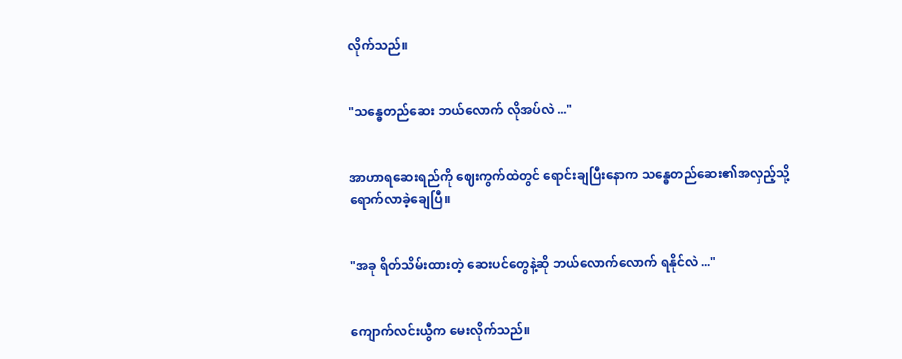လိုက်သည်။


"သန္ဓေတည်ဆေး ဘယ်လောက် လိုအပ်လဲ ..."


အာဟာရဆေးရည်ကို ဈေးကွက်ထဲတွင် ရောင်းချပြီးနောက သန္ဓေတည်ဆေး၏အလှည့်သို့ ရောက်လာခဲ့ချေပြီ။


"အခု ရိတ်သိမ်းထားတဲ့ ဆေးပင်တွေနဲ့ဆို ဘယ်လောက်လောက် ရနိုင်လဲ ..."


ကျောက်လင်းယွီက မေးလိုက်သည်။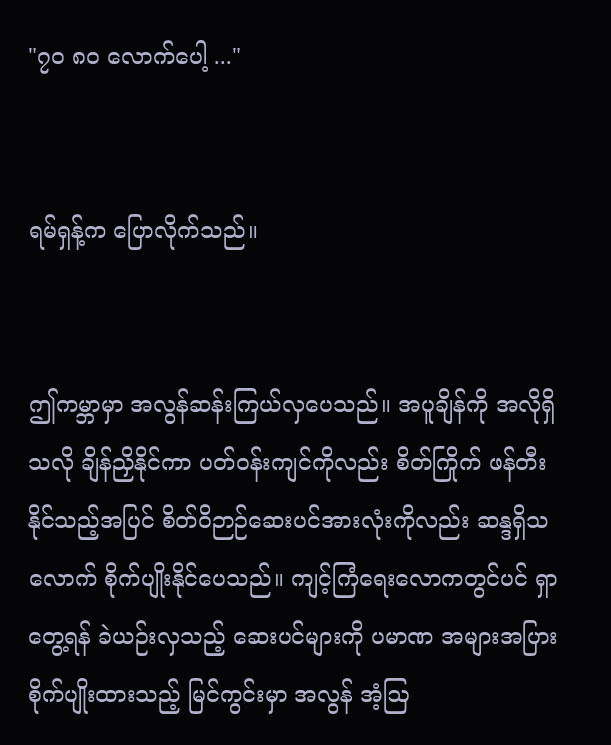"၇၀ ၈၀ လောက်ပေါ့ ..."


ရမ်ရှန့်က ပြောလိုက်သည်။


ဤကမ္ဘာမှာ အလွန်ဆန်းကြယ်လှပေသည်။ အပူချိန်ကို အလိုရှိသလို ချိန်ညှိနိုင်ကာ ပတ်ဝန်းကျင်ကိုလည်း စိတ်ကြိုက် ဖန်တီးနိုင်သည့်အပြင် စိတ်ဝိဉာဉ်ဆေးပင်အားလုံးကိုလည်း ဆန္ဒရှိသလောက် စိုက်ပျိုးနိုင်ပေသည်။ ကျင့်ကြံရေးလောကတွင်ပင် ရှာတွေ့ရန် ခဲယဉ်းလှသည့် ဆေးပင်များကို ပမာဏ အများအပြား စိုက်ပျိုးထားသည့် မြင်ကွင်းမှာ အလွန် အံ့ဩ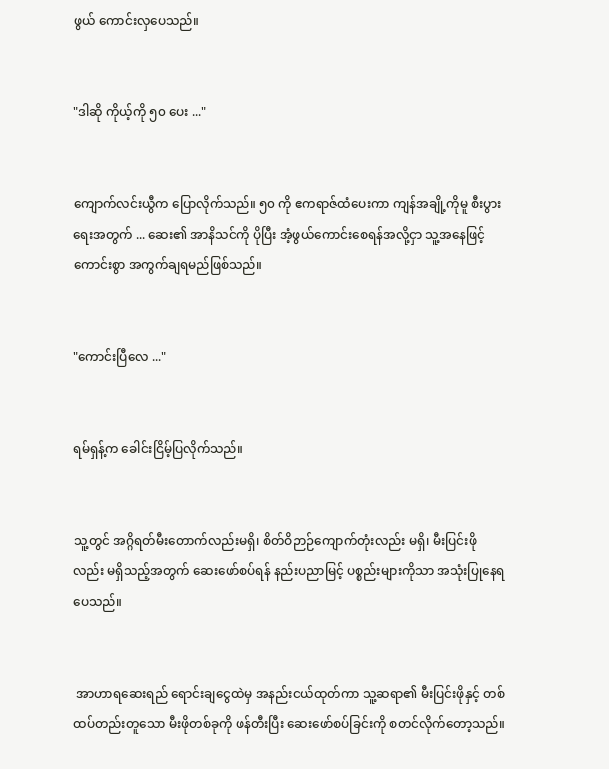ဖွယ် ကောင်းလှပေသည်။


"ဒါဆို ကိုယ့်ကို ၅၀ ပေး ..."


ကျောက်လင်းယွီက ပြောလိုက်သည်။ ၅၀ ကို ဧကရာဇ်ထံပေးကာ ကျန်အချို့ကိုမူ စီးပွားရေးအတွက် ... ဆေး၏ အာနိသင်ကို ပိုပြီး အံ့ဖွယ်ကောင်းစေရန်အလို့ငှာ သူ့အနေဖြင့် ကောင်းစွာ အကွက်ချရမည်ဖြစ်သည်။


"ကောင်းပြီလေ ..."


ရမ်ရှန့်က ခေါင်းငြိမ့်ပြလိုက်သည်။


သူ့တွင် အဂ္ဂိရတ်မီးတောက်လည်းမရှိ၊ စိတ်ဝိဉာဉ်ကျောက်တုံးလည်း မရှိ၊ မီးပြင်းဖိုလည်း မရှိသည့်အတွက် ဆေးဖော်စပ်ရန် နည်းပညာမြင့် ပစ္စည်းများကိုသာ အသုံးပြုနေရပေသည်။


 အာဟာရဆေးရည် ရောင်းချငွေထဲမှ အနည်းငယ်ထုတ်ကာ သူ့ဆရာ၏ မီးပြင်းဖိုနှင့် တစ်ထပ်တည်းတူသော မီးဖိုတစ်ခုကို ဖန်တီးပြီး ဆေးဖော်စပ်ခြင်းကို စတင်လိုက်တော့သည်။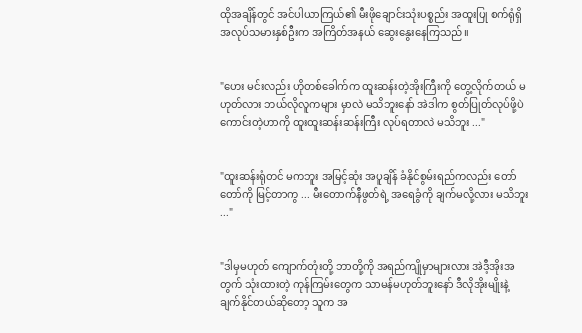ထိုအချိန်တွင် အင်ပါယာကြယ်၏ မီးဖိုချောင်းသုံးပစ္စည်း အထူးပြု စက်ရုံရှိ အလုပ်သမားနှစ်ဦးက အကြိတ်အနယ် ဆွေးနွေးနေကြသည်။


"ဟေး မင်းလည်း ဟိုတစ်ခေါက်က ထူးဆန်းတဲ့အိုးကြီးကို တွေ့လိုက်တယ် မဟုတ်လား ဘယ်လိုလူကများ မှာလဲ မသိဘူးနော် အဲဒါက စွတ်ပြုတ်လုပ်ဖို့ပဲ ကောင်းတဲ့ဟာကို ထူးထူးဆန်းဆန်းကြီး လုပ်ရတာလဲ မသိဘူး ..."


"ထူးဆန်းရုံတင် မကဘူး အမြင့်ဆုံး အပူချိန် ခံနိုင်စွမ်းရည်ကလည်း တော်တော်ကို မြင့်တာကွ ... မီးတောက်နီဖွတ်ရဲ့ အရေခွံကို ချက်မလို့လား မသိဘူး ..."


"ဒါမှမဟုတ် ကျောက်တုံးတို့ ဘာတို့ကို အရည်ကျိုမှာများလား အဲဒီ့အိုးအတွက် သုံးထားတဲ့ ကုန်ကြမ်းတွေက သာမန်မဟုတ်ဘူးနော် ဒီလိုအိုးမျိုးနဲ့ ချက်နိုင်တယ်ဆိုတော့ သူက အ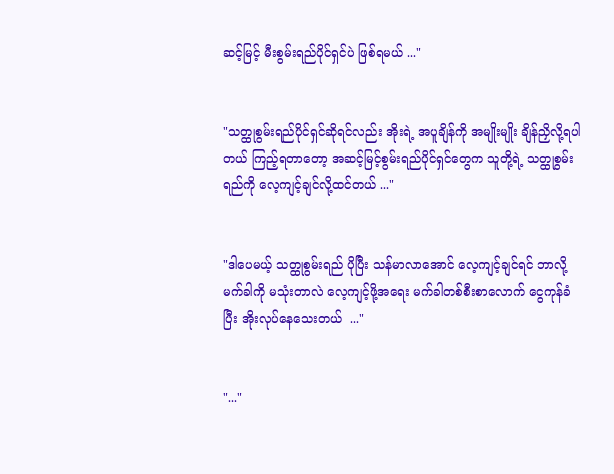ဆင့်မြင့် မီးစွမ်းရည်ပိုင်ရှင်ပဲ ဖြစ်ရမယ် ..."


"သတ္ထုစွမ်းရည်ပိုင်ရှင်ဆိုရင်လည်း အိုးရဲ့ အပူချိန်ကို အမျိုးမျိုး ချိန်ညှိလို့ရပါတယ် ကြည့်ရတာတော့ အဆင့်မြင့်စွမ်းရည်ပိုင်ရှင်တွေက သူတို့ရဲ့ သတ္ထုစွမ်းရည်ကို လေ့ကျင့်ချင်လို့ထင်တယ် ..."


"ဒါပေမယ့် သတ္ထုစွမ်းရည် ပိုပြီး သန်မာလာအောင် လေ့ကျင့်ချင်ရင် ဘာလို့ မက်ခါကို မသုံးတာလဲ လေ့ကျင့်ဖို့အရေး မက်ခါတစ်စီးစာလောက် ငွေကုန်ခံပြီး အိုးလုပ်နေသေးတယ်  ..."


"..."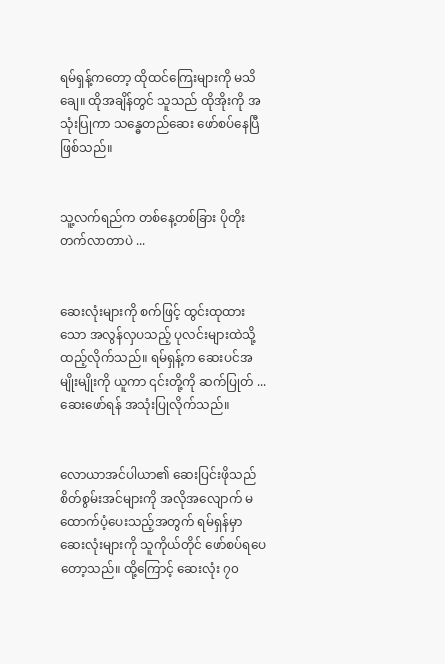ရမ်ရှန့်ကတော့ ထိုထင်ကြေးများကို မသိချေ။ ထိုအချိန်တွင် သူသည် ထိုအိုးကို အသုံးပြုကာ သန္ဓေတည်ဆေး ဖော်စပ်နေပြီဖြစ်သည်။


သူ့လက်ရည်က တစ်နေ့တစ်ခြား ပိုတိုးတက်လာတာပဲ ...


ဆေးလုံးများကို စက်ဖြင့် ထွင်းထုထားသော အလွန်လှပသည့် ပုလင်းများထဲသို့ ထည့်လိုက်သည်။ ရမ်ရှန့်က ဆေးပင်အမျိုးမျိုးကို ယူကာ ၎င်းတို့ကို ဆက်ပြုတ် ... ဆေးဖော်ရန် အသုံးပြုလိုက်သည်။


လောယာအင်ပါယာ၏ ဆေးပြင်းဖိုသည် စိတ်စွမ်းအင်များကို အလိုအလျောက် မထောက်ပံ့ပေးသည့်အတွက် ရမ်ရှန်မှာ ဆေးလုံးများကို သူကိုယ်တိုင် ဖော်စပ်ရပေတော့သည်။ ထို့ကြောင့် ဆေးလုံး ၇၀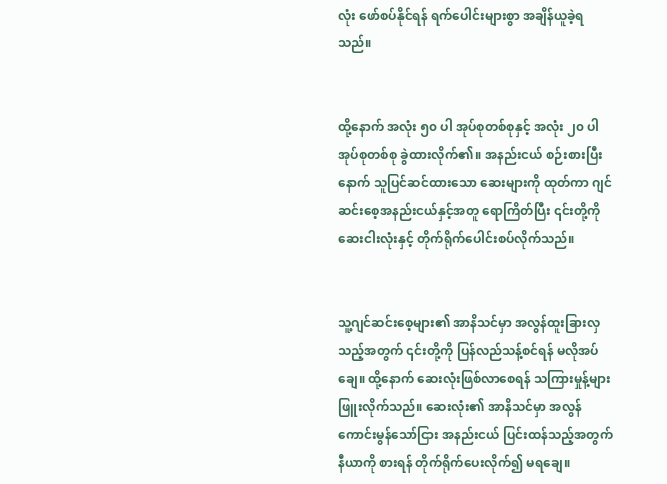လုံး ဖော်စပ်နိုင်ရန် ရက်ပေါင်းများစွာ အချိန်ယူခဲ့ရသည်။


ထို့နောက် အလုံး ၅၀ ပါ အုပ်စုတစ်စုနှင့် အလုံး ၂၀ ပါ အုပ်စုတစ်စု ခွဲထားလိုက်၏။ အနည်းငယ် စဉ်းစားပြီးနောက် သူပြင်ဆင်ထားသော ‌ဆေးများကို ထုတ်ကာ ဂျင်ဆင်းစေ့အနည်းငယ်နှင့်အတူ ရောကြိတ်ပြီး ၎င်းတို့ကို ဆေးငါးလုံးနှင့် တိုက်ရိုက်ပေါင်းစပ်လိုက်သည်။


သူ့ဂျင်ဆင်းစေ့များ၏ အာနိသင်မှာ အလွန်ထူးခြားလှသည့်အတွက် ၎င်းတို့ကို ပြန်လည်သန့်စင်ရန် မလိုအပ်ချေ။ ထို့နောက် ဆေးလုံးဖြစ်လာစေရန် သကြားမှုန့်များ ဖြူးလိုက်သည်။ ဆေးလုံး၏ အာနိသင်မှာ အလွန်ကောင်းမွန်သော်ငြား အနည်းငယ် ပြင်းထန်သည့်အတွက် နီယာကို စားရန် တိုက်ရိုက်ပေးလိုက်၍ မရချေ။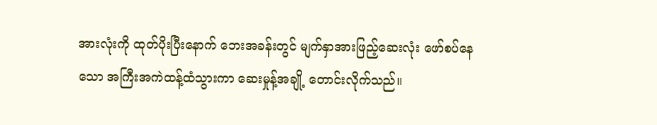အားလုံးကို ထုတ်ပိုးပြီးနောက် ဘေးအခန်းတွင် မျက်နှာအားဖြည့်ဆေးလုံး ဖော်စပ်နေသော အကြီးအကဲထန့်ထံသွားကာ ဆေးမှုန့်အချို့ တောင်းလိုက်သည်။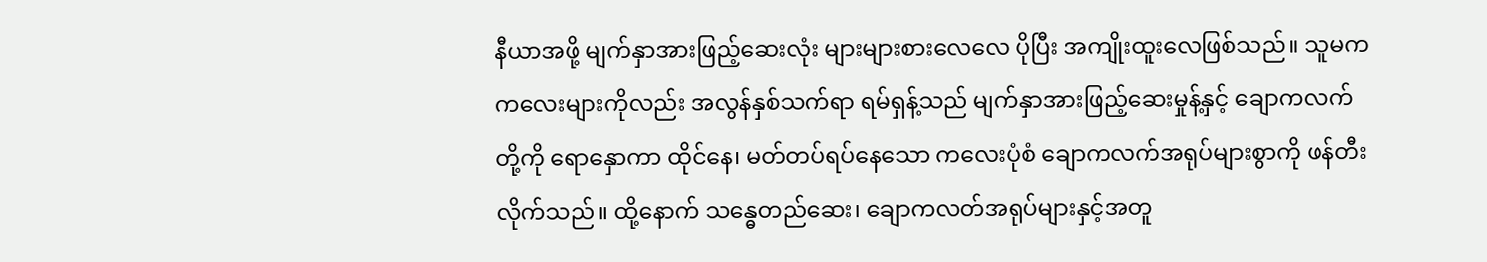နီယာအဖို့ မျက်နှာအားဖြည့်ဆေးလုံး များများစားလေလေ ပိုပြီး အကျိုးထူးလေဖြစ်သည်။ သူမက ကလေးများကိုလည်း အလွန်နှစ်သက်ရာ ရမ်ရှန့်သည် မျက်နှာအားဖြည့်ဆေးမှုန့်နှင့် ချောကလက်တို့ကို ရောနှောကာ ထိုင်နေ၊ မတ်တပ်ရပ်နေသော ကလေးပုံစံ ချောကလက်အရုပ်များစွာကို ဖန်တီးလိုက်သည်။ ထို့နောက် သန္ဓေတည်ဆေး၊ ချောကလတ်အရုပ်များနှင့်အတူ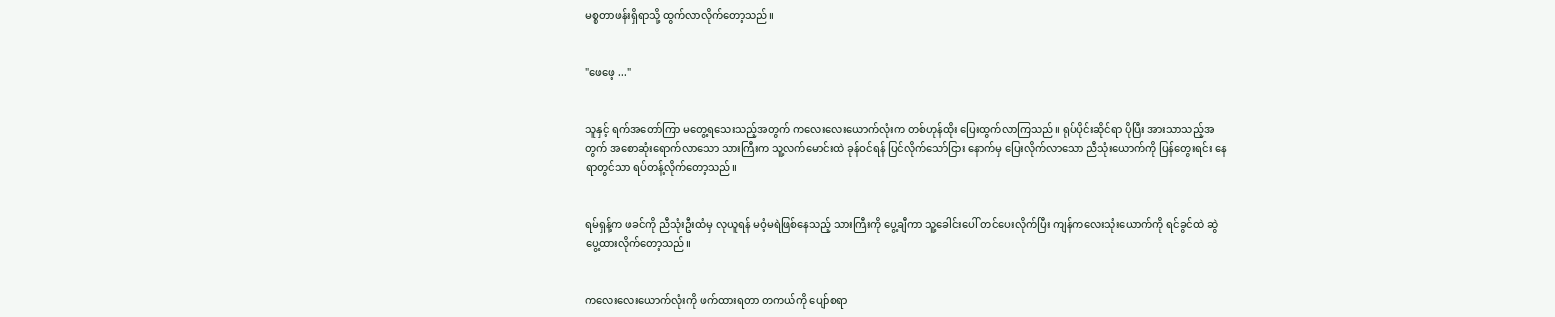မစ္စတာဖန်းရှိရာသို့ ထွက်လာလိုက်တော့သည်။


"ဖေဖေ့ ..."


သူနှင့် ရက်အတော်ကြာ မတွေ့ရသေးသည့်အတွက် ကလေးလေးယောက်လုံးက တစ်ဟုန်ထိုး ပြေးထွက်လာကြသည်။ ရုပ်ပိုင်းဆိုင်ရာ ပိုပြီး အားသာသည့်အတွက် အစောဆုံးရောက်လာသော သားကြီးက သူ့လက်မောင်းထဲ ခုန်ဝင်ရန် ပြင်လိုက်သော်ငြား နောက်မှ ပြေးလိုက်လာသော ညီသုံးယောက်ကို ပြန်တွေးရင်း နေရာတွင်သာ ရပ်တန့်လိုက်တော့သည်။


ရမ်ရှန့်က ဖခင်ကို ညီသုံးဦးထံမှ လုယူရန် မဝံ့မရဲဖြစ်နေသည့် သားကြီးကို ပွေ့ချီကာ သူ့ခေါင်းပေါ် တင်ပေးလိုက်ပြီး ကျန်ကလေးသုံးယောက်ကို ရင်ခွင်ထဲ ဆွဲပွေ့ထားလိုက်တော့သည်။


ကလေးလေးယောက်လုံးကို ဖက်ထားရတာ တကယ်ကို ပျော်စရာ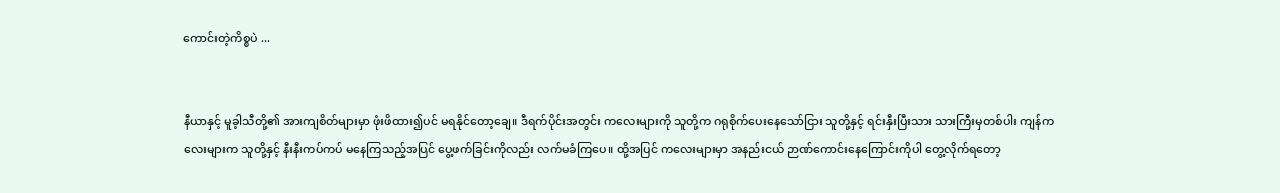ကောင်းတဲ့ကိစ္စပဲ ...


နီယာနှင့် မူခ့ါသီတို့၏ အားကျစိတ်များမှာ ဖုံးဖိထား၍ပင် မရနိုင်တော့ချေ။ ဒီရက်ပိုင်းအတွင်း ကလေးများကို သူတို့က ဂရုစိုက်ပေးနေသော်ငြား သူတို့နှင့် ရင်းနှီးပြီးသား သားကြီးမှတစ်ပါး ကျန်ကလေးများက သူတို့နှင့် နီးနီးကပ်ကပ် မနေကြသည့်အပြင် ပွေ့ဖက်ခြင်းကိုလည်း လက်မခံကြပေ။ ထို့အပြင် ကလေးများမှာ အနည်းငယ် ဉာဏ်ကောင်းနေကြောင်းကိုပါ တွေ့လိုက်ရတော့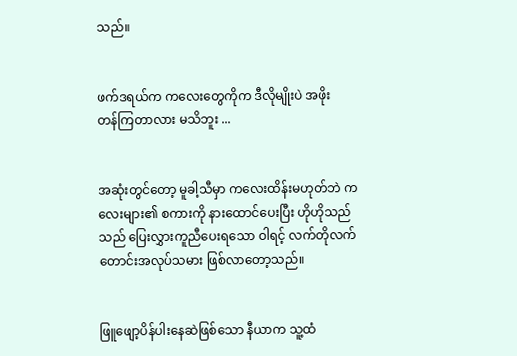သည်။


ဖက်ဒရယ်က ကလေးတွေကိုက ဒီလိုမျိုးပဲ အဖိုးတန်‌ကြတာလား မသိဘူး ...


အဆုံးတွင်တော့ မူခါ့သီမှာ ကလေးထိန်းမဟုတ်ဘဲ ကလေးများ၏ စကားကို နားထောင်ပေးပြီး ဟိုဟိုသည်သည် ပြေးလွှားကူညီပေးရသော ဝါရင့် လက်တိုလက်တောင်းအလုပ်သမား ဖြစ်လာတော့သည်။


ဖြူဖျော့ပိန်ပါးနေဆဲဖြစ်သော နီယာက သူ့ထံ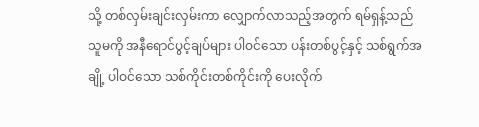သို့ တစ်လှမ်းချင်းလှမ်းကာ လျှောက်လာသည့်အတွက် ရမ်ရှန့်သည် သူမကို အနီရောင်ပွင့်ချပ်များ ပါဝင်သော ပန်းတစ်ပွင့်နှင့် သစ်ရွက်အချို့ ပါဝင်သော သစ်ကိုင်းတစ်ကိုင်းကို ပေးလိုက်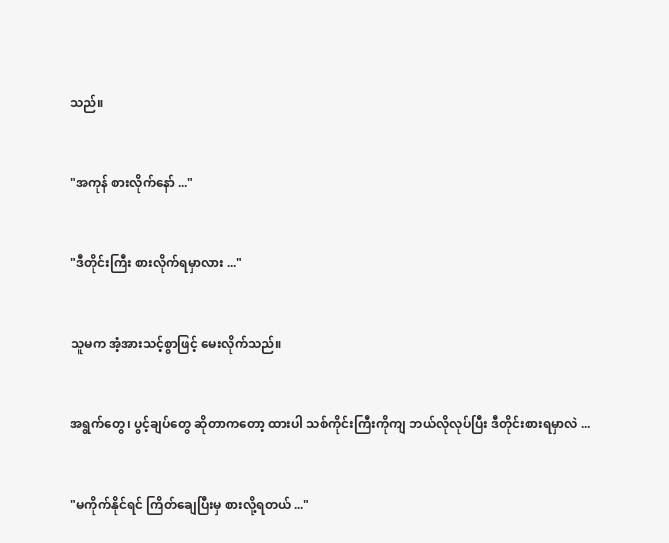သည်။


"အကုန် စားလိုက်နော် ..."


"ဒီတိုင်းကြီး စားလိုက်ရမှာလား ..."


သူမက အံ့အားသင့်စွာဖြင့် မေးလိုက်သည်။


အရွက်တွေ၊ ပွင့်ချပ်တွေ ဆိုတာကတော့ ထားပါ သစ်ကိုင်းကြီးကိုကျ ဘယ်လိုလုပ်ပြီး ဒီတိုင်းစားရမှာလဲ ...


"မကိုက်နိုင်ရင် ကြိတ်ချေပြီး‌မှ စားလို့ရတယ် ..."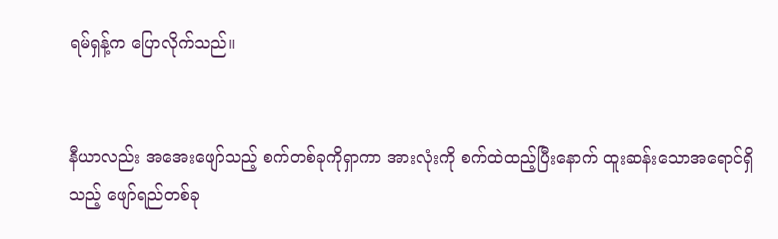ရမ်ရှန့်က ပြောလိုက်သည်။


နီယာလည်း အအေးဖျော်သည့် စက်တစ်ခုကိုရှာကာ အားလုံးကို စက်ထဲထည့်ပြီးနောက် ထူးဆန်းသောအရောင်ရှိသည့် ဖျော်ရည်တစ်ခု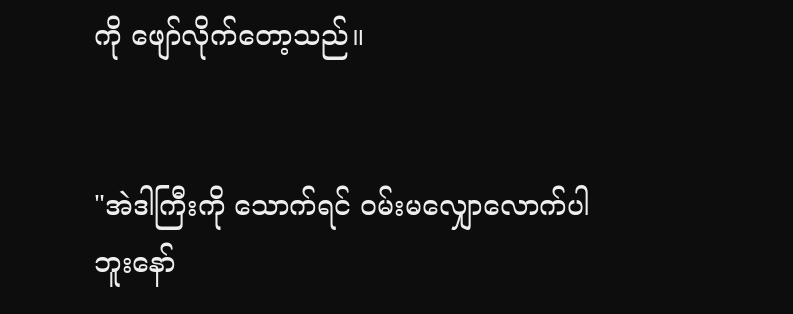ကို ဖျော်လိုက်တော့သည်။


"အဲဒါကြီးကို သောက်ရင် ဝမ်း‌မလျှောလောက်ပါဘူးနော်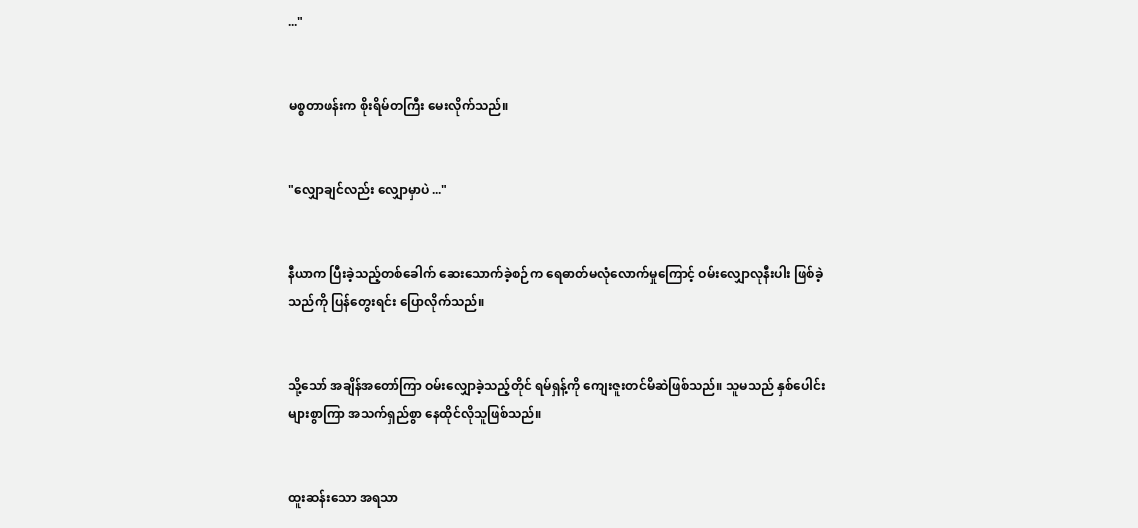..."


မစ္စတာဖန်းက စိုးရိမ်တကြီး မေးလိုက်သည်။


"လျှောချင်လည်း လျှောမှာပဲ ..."


နီယာက ပြီးခဲ့သည့်တစ်ခေါက် ဆေးသောက်ခဲ့စဉ်က ရေဓာတ်မလုံလောက်မှုကြောင့် ဝမ်းလျှောလုနီးပါး ဖြစ်ခဲ့သည်ကို ပြန်တွေးရင်း ပြောလိုက်သည်။


သို့သော် အချိန်အတော်ကြာ ဝမ်းလျှောခဲ့သည့်တိုင် ရမ်ရှန့်ကို ကျေးဇူးတင်မိဆဲဖြစ်သည်။ သူမသည် နှစ်ပေါင်းများစွာကြာ အသက်ရှည်စွာ နေထိုင်လိုသူဖြစ်သည်။


ထူးဆန်းသော အရသာ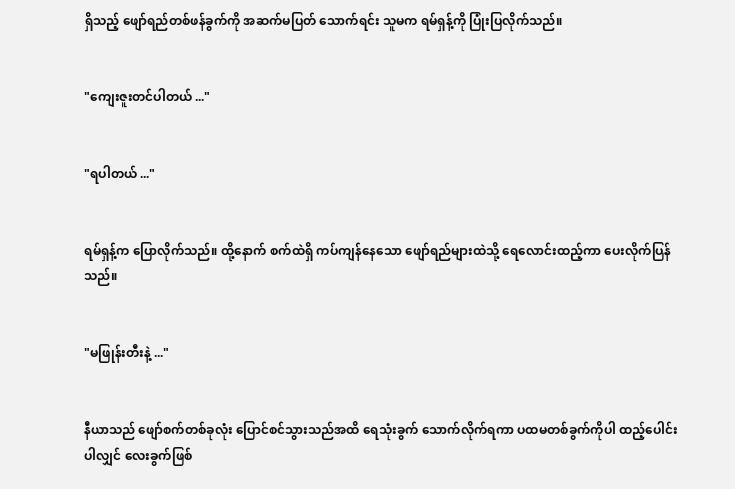ရှိသည့် ဖျော်ရည်တစ်ဖန်ခွက်ကို အဆက်မပြတ် သောက်ရင်း သူမက ရမ်ရှန့်ကို ပြုံးပြလိုက်သည်။


"ကျေးဇူးတင်ပါတယ် ..."


"ရပါတယ် ..."


ရမ်ရှန့်က ပြောလိုက်သည်။ ထို့နောက် စက်ထဲရှိ ကပ်ကျန်နေသော ဖျော်ရည်များထဲသို့ ရေလောင်းထည့်ကာ ပေးလိုက်ပြန်သည်။


"မဖြုန်းတီးနဲ့ ..."


နီယာသည် ဖျော်စက်တစ်ခုလုံး ပြောင်စင်သွားသည်အထိ ရေသုံးခွက် သောက်လိုက်ရကာ ပထမတစ်ခွက်ကိုပါ ထည့်ပေါင်းပါလျှင် လေးခွက်ဖြစ်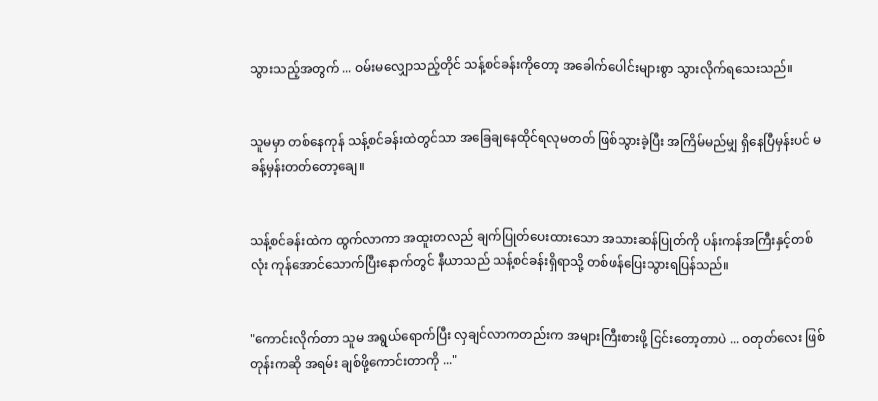သွားသည့်အတွက် ... ဝမ်းမလျှောသည့်တိုင် သန့်စင်ခန်းကိုတော့ အခေါက်ပေါင်းများစွာ သွားလိုက်ရသေးသည်။


သူမမှာ တစ်နေကုန် သန့်စင်ခန်းထဲတွင်သာ အခြေချနေထိုင်ရလုမတတ် ဖြစ်သွားခဲ့ပြီး အကြိမ်မည်မျှ ရှိနေပြီမှန်းပင် မခန့်မှန်းတတ်တော့ချေ။


သန့်စင်ခန်းထဲက ထွက်လာကာ အထူးတလည် ချက်ပြုတ်ပေးထားသော အသားဆန်ပြုတ်ကို ပန်းကန်အကြီးနှင့်တစ်လုံး ကုန်အောင်သောက်ပြီးနောက်တွင် နီယာသည် သန့်စင်ခန်းရှိရာသို့ တစ်ဖန်ပြေးသွားရပြန်သည်။


"ကောင်းလိုက်တာ သူမ အရွယ်ရောက်ပြီး လှချင်လာကတည်းက အများကြီးစားဖို့ ငြင်းတော့တာပဲ ... ဝတုတ်လေး ဖြစ်တုန်းကဆို အရမ်း ချစ်ဖို့ကောင်းတာကို ..."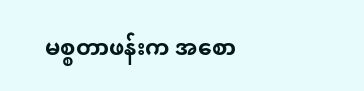မစ္စတာဖန်းက အစော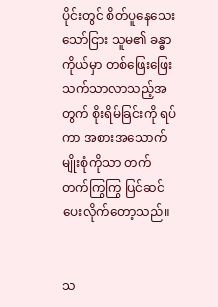ပိုင်းတွင် စိတ်ပူနေသေးသော်ငြား သူမ၏ ခန္ဓာကိုယ်မှာ တစ်ဖြေးဖြေး သက်သာလာသည့်အတွက် စိုးရိမ်ခြင်းကို ရပ်ကာ အစားအသောက်မျိုးစုံကိုသာ တက်တက်ကြွကြွ ပြင်ဆင်ပေးလိုက်တော့သည်။


သ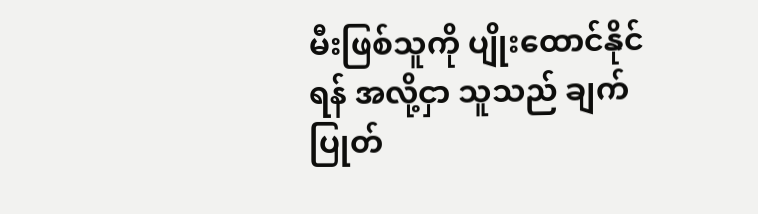မီးဖြစ်သူကို ပျိုးထောင်နိုင်ရန် အလို့ငှာ သူသည် ချက်ပြုတ်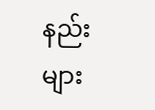နည်းများ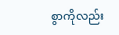စွာကိုလည်း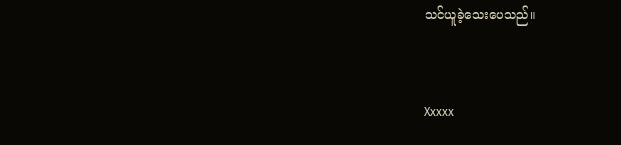သင်ယူခဲ့သေးပေသည်။


Xxxxx